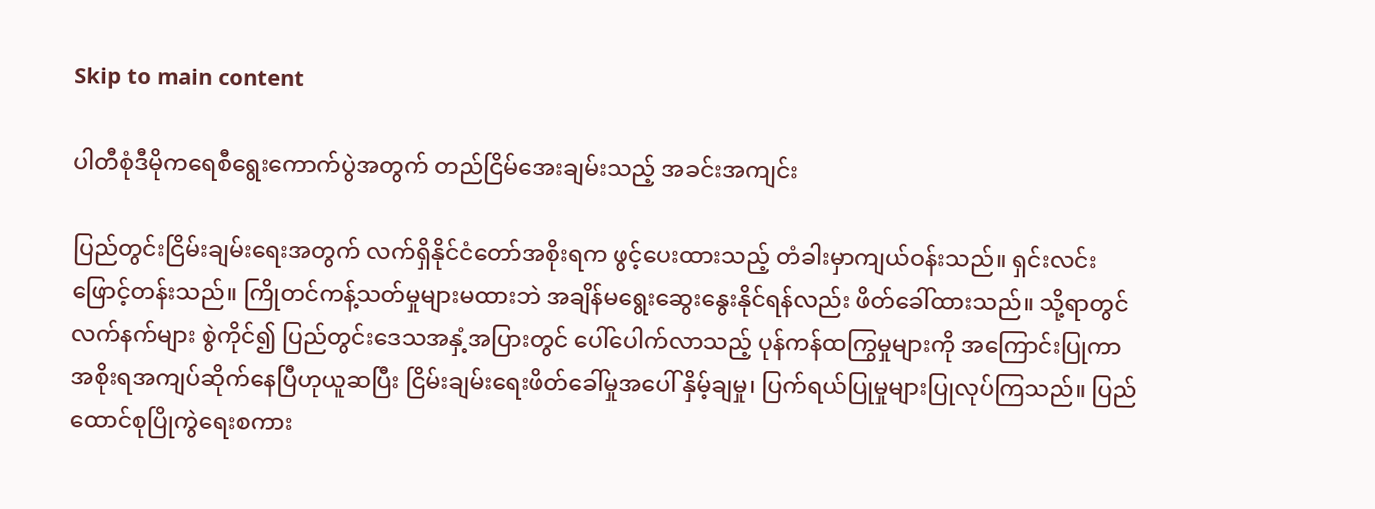Skip to main content

ပါတီစုံဒီမိုကရေစီရွေးကောက်ပွဲအတွက် တည်ငြိမ်အေးချမ်းသည့် အခင်းအကျင်း

ပြည်တွင်းငြိမ်းချမ်းရေးအတွက် လက်ရှိနိုင်ငံတော်အစိုးရက ဖွင့်ပေးထားသည့် တံခါးမှာကျယ်ဝန်းသည်။ ရှင်းလင်းဖြောင့်တန်းသည်။ ကြိုတင်ကန့်သတ်မှုများမထားဘဲ အချိန်မရွေးဆွေးနွေးနိုင်ရန်လည်း ဖိတ်ခေါ်ထားသည်။ သို့ရာတွင် လက်နက်များ စွဲကိုင်၍ ပြည်တွင်းဒေသအနှံ့အပြားတွင် ပေါ်ပေါက်လာသည့် ပုန်ကန်ထကြွမှုများကို အကြောင်းပြုကာ အစိုးရအကျပ်ဆိုက်နေပြီဟုယူဆပြီး ငြိမ်းချမ်းရေးဖိတ်ခေါ်မှုအပေါ် နှိမ့်ချမှု၊ ပြက်ရယ်ပြုမှုများပြုလုပ်ကြသည်။ ပြည်ထောင်စုပြိုကွဲရေးစကား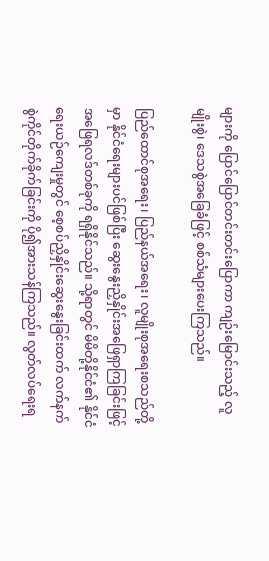များကို ပြောင်ပြောင်တင်းတင်းပြောကာ ကျဉ်းမြောင်းသည့် လူမျိုးစွဲ၊ ဒေသစွဲအခြေခံဖြင့် စစ်သံများပေးကြသည်။

ပြည်ထောင်စုအရေး၊ ပြည်နယ်အရေး၊ လူမျိုးစုအရေးစသည်တို့မှာ နိုင်ငံရေးများပင်ဖြစ်ပြီး ဆွေးနွေးညှိနှိုင်းအဖြေရှာကြခြင်းဖြင့် အဖြေရလဒ်တစ်ခုကို ရရှိနိုင်သည်။ သို့ရာတွင် မိမိတို့နိုင်ငံ၏ နိုင်ငံရေးယဉ်ကျေးမှုတွင် စေ့စပ်ညှိနှိုင်းဆွေးနွေးခြင်းထက် လက်နက်စွဲကိုင်တိုက်ခိုက်ခြင်းကို ပို၍အားသန်ကြသည်။ လွတ်လပ်ရေးရ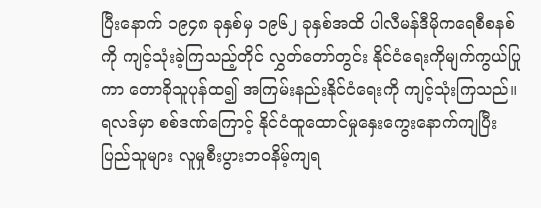ပြီးနောက် ၁၉၄၈ ခုနှစ်မှ ၁၉၆၂ ခုနှစ်အထိ ပါလီမန်ဒီမိုကရေစီစနစ်ကို ကျင့်သုံးခဲ့ကြသည့်တိုင် လွှတ်တော်တွင်း နိုင်ငံရေးကိုမျက်ကွယ်ပြုကာ တောခိုသူပုန်ထ၍ အကြမ်းနည်းနိုင်ငံရေးကို ကျင့်သုံးကြသည်။ ရလဒ်မှာ စစ်ဒဏ်ကြောင့် နိုင်ငံထူထောင်မှုနှေးကွေးနောက်ကျပြီး ပြည်သူများ လူမှုစီးပွားဘဝနိမ့်ကျရ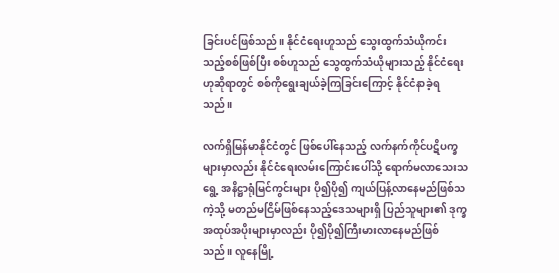ခြင်းပင်ဖြစ်သည်။ နိုင်ငံရေးဟူသည် သွေးထွက်သံယိုကင်းသည့်စစ်ဖြစ်ပြီး စစ်ဟူသည် သွေထွက်သံယိုများသည့် နိုင်ငံရေးဟုဆိုရာတွင် စစ်ကိုရွေးချယ်ခဲ့ကြခြင်းကြောင့် နိုင်ငံနာခဲ့ရသည်။

လက်ရှိမြန်မာနိုင်ငံတွင် ဖြစ်ပေါ်နေသည့် လက်နက်ကိုင်ပဋိပက္ခများမှာလည်း နိုင်ငံရေးလမ်းကြောင်းပေါ်သို့ ရောက်မလာသေးသရွေ့ အနိဋ္ဌာရုံမြင်ကွင်းများ ပို၍ပို၍ ကျယ်ပြန့်လာနေမည်ဖြစ်သကဲ့သို့ မတည်မငြိမ်ဖြစ်နေသည့်ဒေသများရှိ ပြည်သူများ၏ ဒုက္ခအထုပ်အပိုးများမှာလည်း ပို၍ပို၍ကြီးမားလာနေမည်ဖြစ်သည်။ လူနေမြို့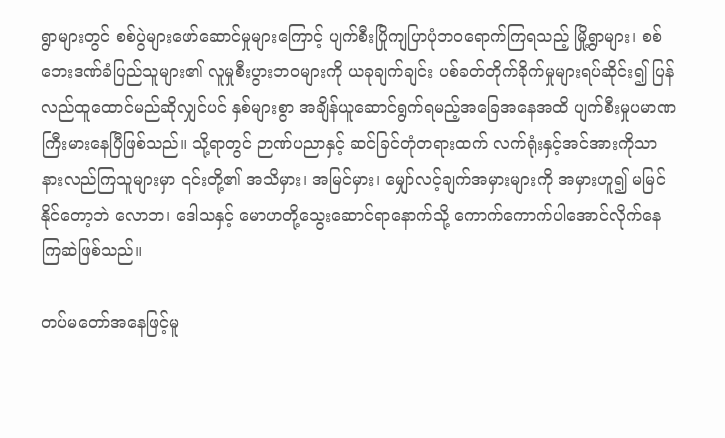ရွာများတွင် စစ်ပွဲများဖော်ဆောင်မှုများကြောင့် ပျက်စီးပြိုကျပြာပုံဘဝရောက်ကြရသည့် မြို့ရွာများ၊ စစ်ဘေးဒဏ်ခံပြည်သူများ၏ လူမှုစီးပွားဘဝများကို ယခုချက်ချင်း ပစ်ခတ်တိုက်ခိုက်မှုများရပ်ဆိုင်း၍ ပြန်လည်ထူထောင်မည်ဆိုလျှင်ပင် နှစ်များစွာ အချိန်ယူဆောင်ရွက်ရမည့်အခြေအနေအထိ ပျက်စီးမှုပမာဏကြီးမားနေပြီဖြစ်သည်။ သို့ရာတွင် ဉာဏ်ပညာနှင့် ဆင်ခြင်တုံတရားထက် လက်ရုံးနှင့်အင်အားကိုသာ နားလည်ကြသူများမှာ ၎င်းတို့၏ အသိမှား၊ အမြင်မှား၊ မျှော်လင့်ချက်အမှားများကို အမှားဟူ၍ မမြင်နိုင်တော့ဘဲ လောဘ၊ ဒေါသနှင့် မောဟတို့သွေးဆောင်ရာနောက်သို့ ကောက်ကောက်ပါအောင်လိုက်နေကြဆဲဖြစ်သည်။

တပ်မတော်အနေဖြင့်မူ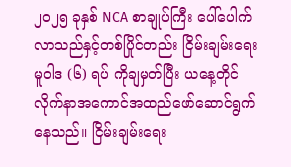၂၀၂၅ ခုနှစ် NCA စာချုပ်ကြီး ပေါ်ပေါက်လာသည်နှင့်တစ်ပြိုင်တည်း ငြိမ်းချမ်းရေးမူဝါဒ (၆) ရပ် ကိုချမှတ်ပြီး ယနေ့တိုင် လိုက်နာအကောင်အထည်ဖော်ဆောင်ရွက်နေသည်။ ငြိမ်းချမ်းရေး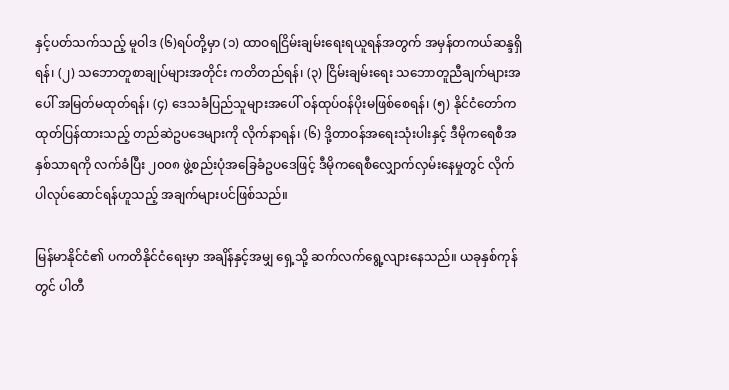နှင့်ပတ်သက်သည့် မူဝါဒ (၆)ရပ်တို့မှာ (၁) ထာဝရငြိမ်းချမ်းရေးရယူရန်အတွက် အမှန်တကယ်ဆန္ဒရှိရန်၊ (၂) သဘောတူစာချုပ်များအတိုင်း ကတိတည်ရန်၊ (၃) ငြိမ်းချမ်းရေး သဘောတူညီချက်များအပေါ် အမြတ်မထုတ်ရန်၊ (၄) ဒေသခံပြည်သူများအပေါ် ဝန်ထုပ်ဝန်ပိုးမဖြစ်စေရန်၊ (၅) နိုင်ငံတော်က ထုတ်ပြန်ထားသည့် တည်ဆဲဥပဒေများကို လိုက်နာရန်၊ (၆) ဒို့တာဝန်အရေးသုံးပါးနှင့် ဒီမိုကရေစီအနှစ်သာရကို လက်ခံပြီး ၂၀၀၈ ဖွဲ့စည်းပုံအခြေခံဥပဒေဖြင့် ဒီမိုကရေစီလျှောက်လှမ်းနေမှုတွင် လိုက်ပါလုပ်ဆောင်ရန်ဟူသည့် အချက်များပင်ဖြစ်သည်။

မြန်မာနိုင်ငံ၏ ပကတိနိုင်ငံရေးမှာ အချိန်နှင့်အမျှ ရှေ့သို့ ဆက်လက်ရွေ့လျားနေသည်။ ယခုနှစ်ကုန်တွင် ပါတီ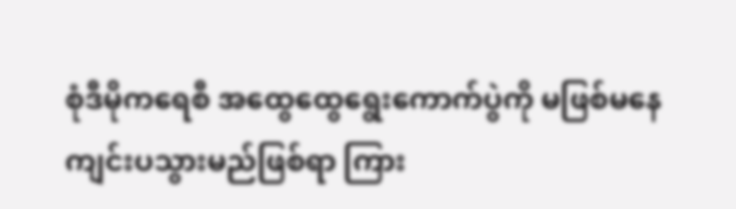စုံဒီမိုကရေစီ အထွေထွေရွေးကောက်ပွဲကို မဖြစ်မနေကျင်းပသွားမည်ဖြစ်ရာ ကြား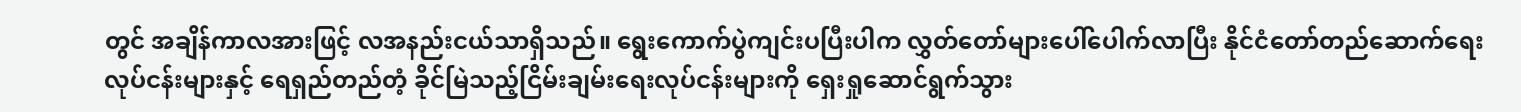တွင် အချိန်ကာလအားဖြင့် လအနည်းငယ်သာရှိသည်။ ရွေးကောက်ပွဲကျင်းပပြီးပါက လွှတ်တော်များပေါ်ပေါက်လာပြီး နိုင်ငံတော်တည်ဆောက်ရေးလုပ်ငန်းများနှင့် ရေရှည်တည်တံ့ ခိုင်မြဲသည့်ငြိမ်းချမ်းရေးလုပ်ငန်းများကို ရှေးရှုဆောင်ရွက်သွား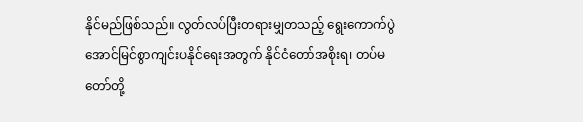နိုင်မည်ဖြစ်သည်။ လွတ်လပ်ပြီးတရားမျှတသည့် ရွေးကောက်ပွဲအောင်မြင်စွာကျင်းပနိုင်ရေးအတွက် နိုင်ငံတော်အစိုးရ၊ တပ်မတော်တို့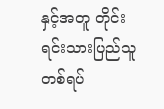နှင့်အတူ တိုင်းရင်းသားပြည်သူတစ်ရပ်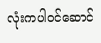လုံးကပါဝင်ဆောင်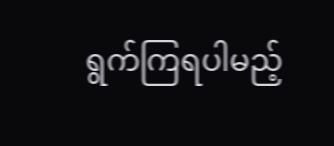ရွက်ကြရပါမည့်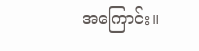အကြောင်း။